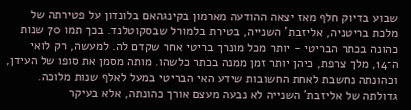שבוע בדיוק חלף מאז יצאה ההודעה מארמון בקינגהאם בלונדון על פטירתה של מלכת בריטניה, אליזבת' השנייה, בטירת בלמורל שבסקוטלנד. בכך תמו 70 שנות כהונה בכתר הבריטי - יותר מכל מונרך בריטי אחר שקדם לה. למעשה, רק לואי ה־14, מלך צרפת, כיהן יותר זמן ממנה בכתר כלשהו. מותה מסמן את סופו של העידן, וכהונתה נחשבת לאחת החשובות שידע האי הבריטי במעל לאלף שנות מלוכה.
גדולתה של אליזבת' השנייה לא נבעה מעצם אורך כהונתה, אלא בעיקר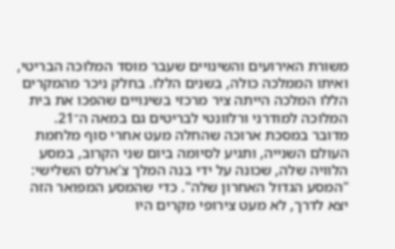משורת האירועים והשינויים שעבר מוסד המלוכה הבריטי, ואיתו הממלכה כולה, בשנים הללו. בחלק ניכר מהמקרים הללו המלכה הייתה ציר מרכזי בשינויים שהפכו את בית המלוכה למודרני ורלוונטי לבריטים גם במאה ה־21. מדובר במסכת ארוכה שהחלה מעט אחרי סוף מלחמת העולם השנייה, ותגיע לסיומה ביום שני הקרוב, במסע הלוויה שלה, שכונה על ידי בנה המלך צ'ארלס השלישי: "המסע הגדול האחרון שלה". כדי שהמסע המפואר הזה יצא לדרך, לא מעט צירופי מקרים היו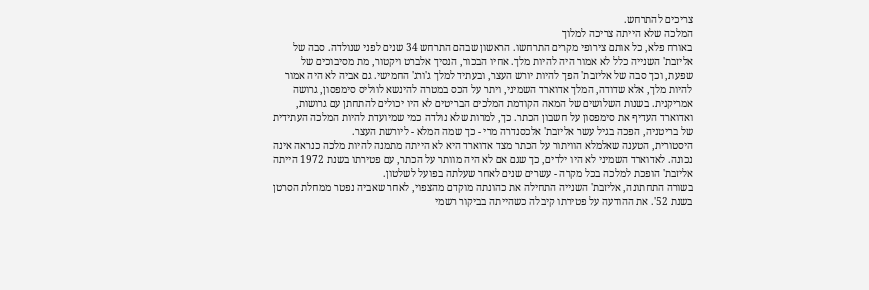צריכים להתרחש.
המלכה שלא הייתה צריכה למלוך
באורח פלא, כל אותם צירופי מקרים התרחשו. הראשון שבהם התרחש 34 שנים לפני שנולדה. סבה של אליזבת' השנייה כלל לא אמור היה להיות מלך. אחיו הבכור, הנסיך אלברט ויקטור, מת מסיבוכים של שפעת, וכך סבה של אליזבת' הפך להיות יורש העצר, ובעתיד למלך ג'ורג' החמישי. גם אביה לא היה אמור להיות מלך, אלא שדודה, המלך אדוארד השמיני, ויתר על הכס במטרה להינשא לווליס סימפסון, גרושה אמריקנית. בשנות השלושים של המאה הקודמת המלכים הבריטים לא היו יכולים להתחתן עם גרושות, ואדוארד העדיף את סימפסון על חשבון הכתר. כך, למרות שלא נולדה כמי שמיועדת להיות המלכה העתידית של בריטניה, הפכה בגיל עשר אליזבת' אלכסנדרה מרי - כך שמה המלא - ליורשת העצר.
היסטורית, הטענה שאלמלא הוויתור על הכתר מצד אדוארד היא לא הייתה מתמנה להיות מלכה כנראה אינה נכונה. לאדוארד השמיני לא היו ילדים, כך שגם אם לא היה מוותר על הכתר, עם פטירתו בשנת 1972 הייתה אליזבת' הופכת למלכה בכל מקרה - עשרים שנים לאחר שעלתה בפועל לשלטון.
בשורה התחתונה, אליזבת' השנייה התחילה את כהונתה מוקדם מהצפוי, לאחר שאביה נפטר ממחלת הסרטן בשנת 52'. את ההודעה על פטירתו קיבלה כשהייתה בביקור רשמי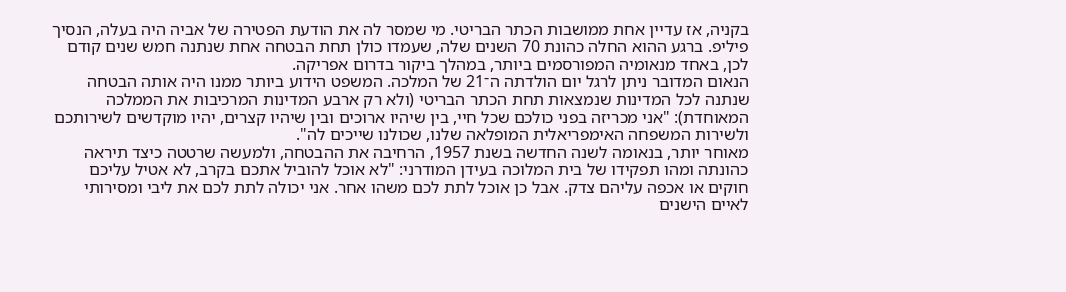בקניה, אז עדיין אחת ממושבות הכתר הבריטי. מי שמסר לה את הודעת הפטירה של אביה היה בעלה, הנסיך פיליפ. ברגע ההוא החלה כהונת 70 השנים שלה, שעמדו כולן תחת הבטחה אחת שנתנה חמש שנים קודם לכן, באחד מנאומיה המפורסמים ביותר, במהלך ביקור בדרום אפריקה.
הנאום המדובר ניתן לרגל יום הולדתה ה־21 של המלכה. המשפט הידוע ביותר ממנו היה אותה הבטחה שנתנה לכל המדינות שנמצאות תחת הכתר הבריטי (ולא רק ארבע המדינות המרכיבות את הממלכה המאוחדת): "אני מכריזה בפני כולכם שכל חיי, בין שיהיו ארוכים ובין שיהיו קצרים, יהיו מוקדשים לשירותכם ולשירות המשפחה האימפריאלית המופלאה שלנו, שכולנו שייכים לה".
מאוחר יותר, בנאומה לשנה החדשה בשנת 1957, הרחיבה את ההבטחה, ולמעשה שרטטה כיצד תיראה כהונתה ומהו תפקידו של בית המלוכה בעידן המודרני: "לא אוכל להוביל אתכם בקרב, לא אטיל עליכם חוקים או אכפה עליהם צדק. אבל כן אוכל לתת לכם משהו אחר. אני יכולה לתת לכם את ליבי ומסירותי לאיים הישנים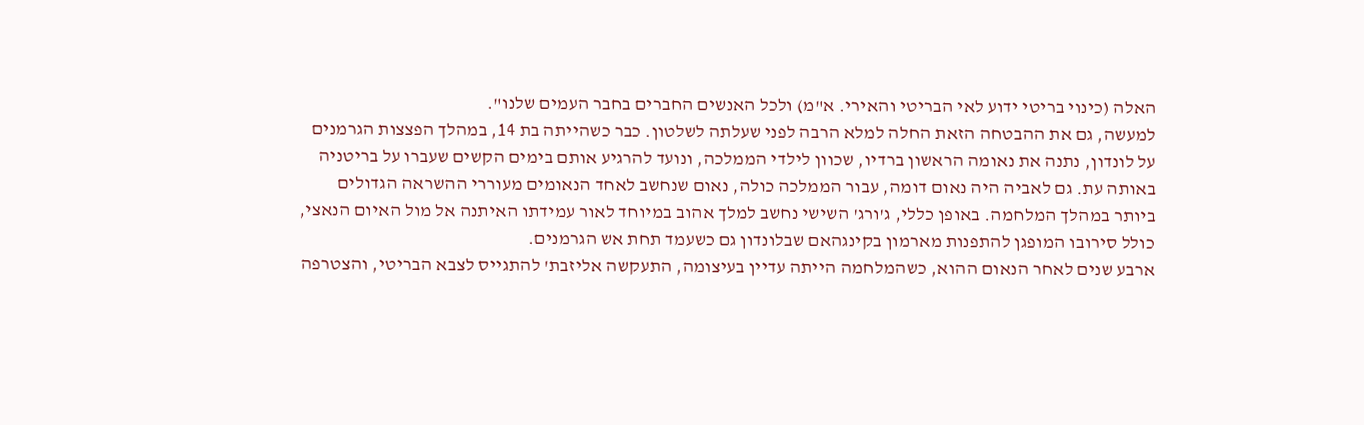האלה (כינוי בריטי ידוע לאי הבריטי והאירי. א"מ) ולכל האנשים החברים בחבר העמים שלנו".
למעשה, גם את ההבטחה הזאת החלה למלא הרבה לפני שעלתה לשלטון. כבר כשהייתה בת 14, במהלך הפצצות הגרמנים על לונדון, נתנה את נאומה הראשון ברדיו, שכוון לילדי הממלכה, ונועד להרגיע אותם בימים הקשים שעברו על בריטניה באותה עת. גם לאביה היה נאום דומה, עבור הממלכה כולה, נאום שנחשב לאחד הנאומים מעוררי ההשראה הגדולים ביותר במהלך המלחמה. באופן כללי, ג'ורג' השישי נחשב למלך אהוב במיוחד לאור עמידתו האיתנה אל מול האיום הנאצי, כולל סירובו המופגן להתפנות מארמון בקינגהאם שבלונדון גם כשעמד תחת אש הגרמנים.
ארבע שנים לאחר הנאום ההוא, כשהמלחמה הייתה עדיין בעיצומה, התעקשה אליזבת' להתגייס לצבא הבריטי, והצטרפה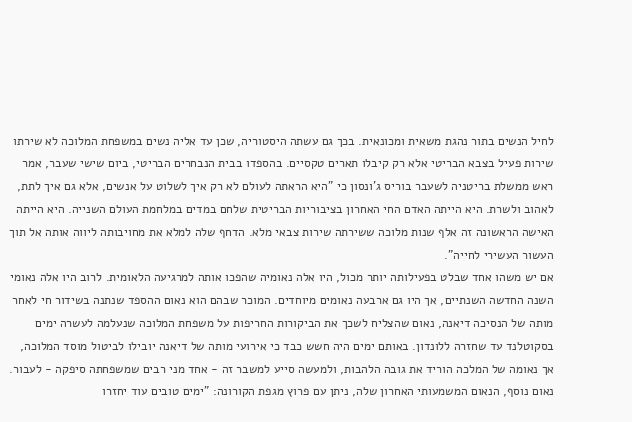לחיל הנשים בתור נהגת משאית ומכונאית. בכך גם עשתה היסטוריה, שכן עד אליה נשים במשפחת המלוכה לא שירתו שירות פעיל בצבא הבריטי אלא רק קיבלו תארים טקסיים. בהספדו בבית הנבחרים הבריטי, ביום שישי שעבר, אמר ראש ממשלת בריטניה לשעבר בוריס ג'ונסון כי "היא הראתה לעולם לא רק איך לשלוט על אנשים, אלא גם איך לתת, לאהוב ולשרת. היא הייתה האדם החי האחרון בציבוריות הבריטית שלחם במדים במלחמת העולם השנייה. היא הייתה האישה הראשונה זה אלף שנות מלוכה ששירתה שירות צבאי מלא. הדחף שלה למלא את מחויבותה ליווה אותה אל תוך העשור העשירי לחייה".
אם יש משהו אחד שבלט בפעילותה יותר מכול, היו אלה נאומיה שהפכו אותה למרגיעה הלאומית. לרוב היו אלה נאומי השנה החדשה השנתיים, אך היו גם ארבעה נאומים מיוחדים. המוכר שבהם הוא נאום ההספד שנתנה בשידור חי לאחר מותה של הנסיכה דיאנה, נאום שהצליח לשכך את הביקורות החריפות על משפחת המלוכה שנעלמה לעשרה ימים בסקוטלנד עד שחזרה ללונדון. באותם ימים היה חשש כבד כי אירועי מותה של דיאנה יובילו לביטול מוסד המלוכה, אך נאומה של המלכה הוריד את גובה הלהבות, ולמעשה סייע למשבר זה - אחד מני רבים שמשפחתה סיפקה - לעבור.
נאום נוסף, הנאום המשמעותי האחרון שלה, ניתן עם פרוץ מגפת הקורונה: "ימים טובים עוד יחזרו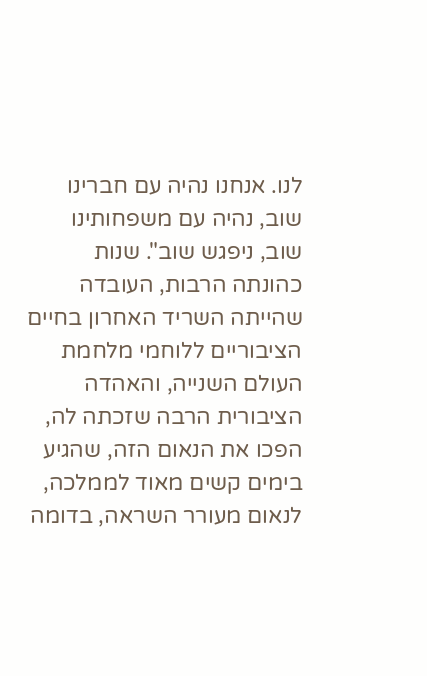לנו. אנחנו נהיה עם חברינו שוב, נהיה עם משפחותינו שוב, ניפגש שוב". שנות כהונתה הרבות, העובדה שהייתה השריד האחרון בחיים הציבוריים ללוחמי מלחמת העולם השנייה, והאהדה הציבורית הרבה שזכתה לה, הפכו את הנאום הזה, שהגיע בימים קשים מאוד לממלכה, לנאום מעורר השראה, בדומה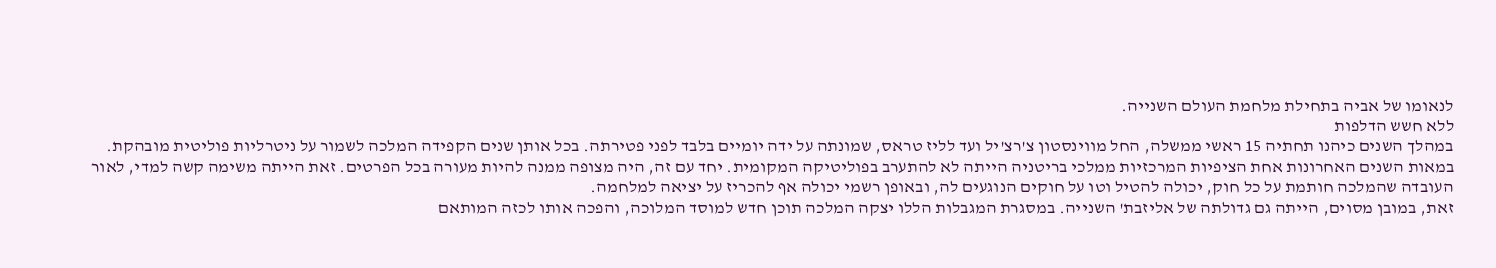לנאומו של אביה בתחילת מלחמת העולם השנייה.
ללא חשש הדלפות
במהלך השנים כיהנו תחתיה 15 ראשי ממשלה, החל מווינסטון צ'רצ'יל ועד לליז טראס, שמונתה על ידה יומיים בלבד לפני פטירתה. בכל אותן שנים הקפידה המלכה לשמור על ניטרליות פוליטית מובהקת.
במאות השנים האחרונות אחת הציפיות המרכזיות ממלכי בריטניה הייתה לא להתערב בפוליטיקה המקומית. יחד עם זה, היה מצופה ממנה להיות מעורה בכל הפרטים. זאת הייתה משימה קשה למדי, לאור העובדה שהמלכה חותמת על כל חוק, יכולה להטיל וטו על חוקים הנוגעים לה, ובאופן רשמי יכולה אף להכריז על יציאה למלחמה.
זאת, במובן מסוים, הייתה גם גדולתה של אליזבת' השנייה. במסגרת המגבלות הללו יצקה המלכה תוכן חדש למוסד המלוכה, והפכה אותו לכזה המותאם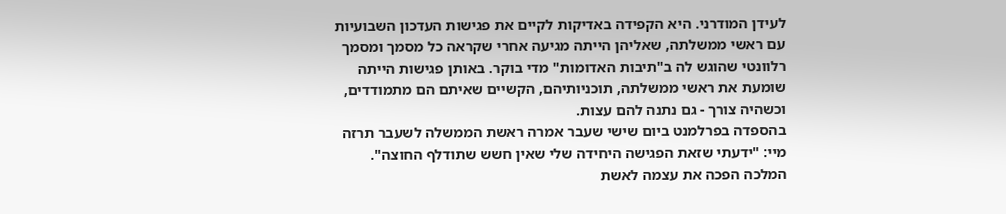לעידן המודרני. היא הקפידה באדיקות לקיים את פגישות העדכון השבועיות עם ראשי ממשלתה, שאליהן הייתה מגיעה אחרי שקראה כל מסמך ומסמך רלוונטי שהוגש לה ב"תיבות האדומות" מדי בוקר. באותן פגישות הייתה שומעת את ראשי ממשלתה, תוכניותיהם, הקשיים שאיתם הם מתמודדים, וכשהיה צורך - גם נתנה להם עצות.
בהספדה בפרלמנט ביום שישי שעבר אמרה ראשת הממשלה לשעבר תרזה מיי: "ידעתי שזאת הפגישה היחידה שלי שאין חשש שתודלף החוצה". המלכה הפכה את עצמה לאשת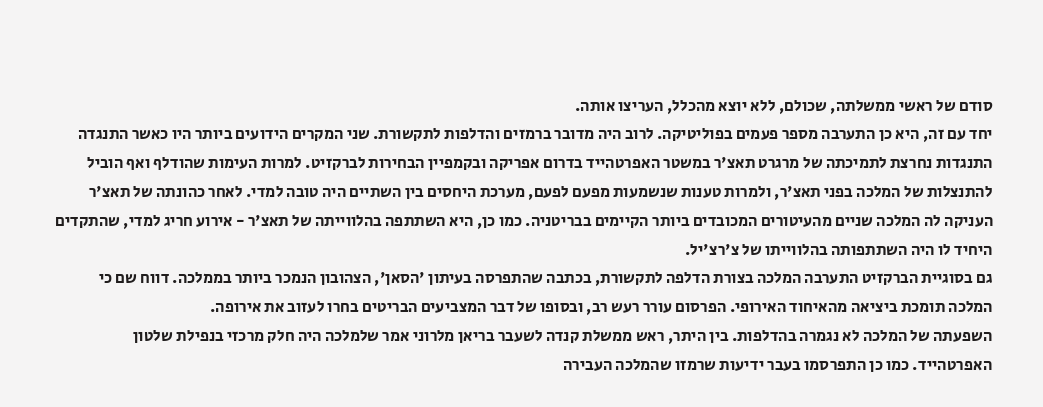סודם של ראשי ממשלתה, שכולם, ללא יוצא מהכלל, העריצו אותה.
יחד עם זה, היא כן התערבה מספר פעמים בפוליטיקה. לרוב היה מדובר ברמזים והדלפות לתקשורת. שני המקרים הידועים ביותר היו כאשר התנגדה התנגדות נחרצת לתמיכתה של מרגרט תאצ'ר במשטר האפרטהייד בדרום אפריקה ובקמפיין הבחירות לברקזיט. למרות העימות שהודלף ואף הוביל להתנצלות של המלכה בפני תאצ'ר, ולמרות טענות שנשמעות מפעם לפעם, מערכת היחסים בין השתיים היה טובה למדי. לאחר כהונתה של תאצ'ר העניקה לה המלכה שניים מהעיטורים המכובדים ביותר הקיימים בבריטניה. כמו כן, היא השתתפה בהלווייתה של תאצ'ר - אירוע חריג למדי, שהתקדים היחיד לו היה השתתפותה בהלווייתו של צ'רצ'יל.
גם בסוגיית הברקזיט התערבה המלכה בצורת הדלפה לתקשורת, בכתבה שהתפרסה בעיתון 'הסאן', הצהובון הנמכר ביותר בממלכה. דווח שם כי המלכה תומכת ביציאה מהאיחוד האירופי. הפרסום עורר רעש רב, ובסופו של דבר המצביעים הבריטים בחרו לעזוב את אירופה.
השפעתה של המלכה לא נגמרה בהדלפות. בין היתר, ראש ממשלת קנדה לשעבר בריאן מלרוני אמר שלמלכה היה חלק מרכזי בנפילת שלטון האפרטהייד. כמו כן התפרסמו בעבר ידיעות שרמזו שהמלכה העבירה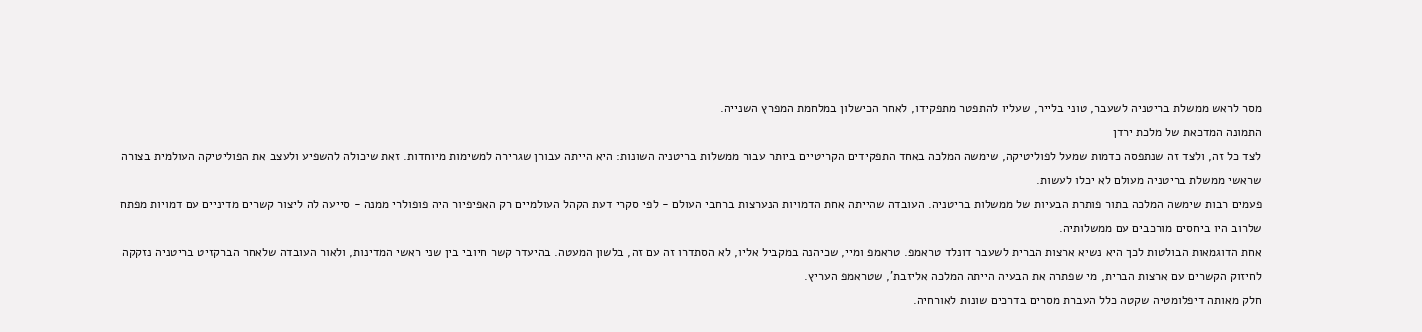מסר לראש ממשלת בריטניה לשעבר, טוני בלייר, שעליו להתפטר מתפקידו, לאחר הכישלון במלחמת המפרץ השנייה.
התמונה המדכאת של מלכת ירדן
לצד כל זה, ולצד זה שנתפסה כדמות שמעל לפוליטיקה, שימשה המלכה באחד התפקידים הקריטיים ביותר עבור ממשלות בריטניה השונות: היא הייתה עבורן שגרירה למשימות מיוחדות. זאת שיכולה להשפיע ולעצב את הפוליטיקה העולמית בצורה שראשי ממשלת בריטניה מעולם לא יכלו לעשות.
פעמים רבות שימשה המלכה בתור פותרת הבעיות של ממשלות בריטניה. העובדה שהייתה אחת הדמויות הנערצות ברחבי העולם - לפי סקרי דעת הקהל העולמיים רק האפיפיור היה פופולרי ממנה - סייעה לה ליצור קשרים מדיניים עם דמויות מפתח שלרוב היו ביחסים מורכבים עם ממשלותיה.
אחת הדוגמאות הבולטות לכך היא נשיא ארצות הברית לשעבר דונלד טראמפ. טראמפ ומיי, שכיהנה במקביל אליו, לא הסתדרו זה עם זה, בלשון המעטה. בהיעדר קשר חיובי בין שני ראשי המדינות, ולאור העובדה שלאחר הברקזיט בריטניה נזקקה לחיזוק הקשרים עם ארצות הברית, מי שפתרה את הבעיה הייתה המלכה אליזבת', שטראמפ העריץ.
חלק מאותה דיפלומטיה שקטה כלל העברת מסרים בדרכים שונות לאורחיה.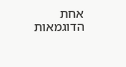אחת הדוגמאות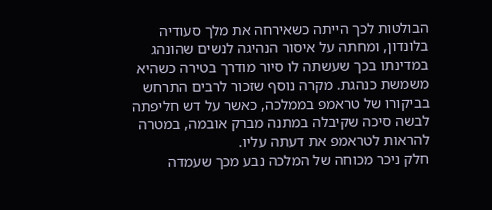הבולטות לכך הייתה כשאירחה את מלך סעודיה בלונדון, ומחתה על איסור הנהיגה לנשים שהונהג במדינתו בכך שעשתה לו סיור מודרך בטירה כשהיא משמשת כנהגת. מקרה נוסף שזכור לרבים התרחש בביקורו של טראמפ בממלכה, כאשר על דש חליפתה לבשה סיכה שקיבלה במתנה מברק אובמה, במטרה להראות לטראמפ את דעתה עליו.
חלק ניכר מכוחה של המלכה נבע מכך שעמדה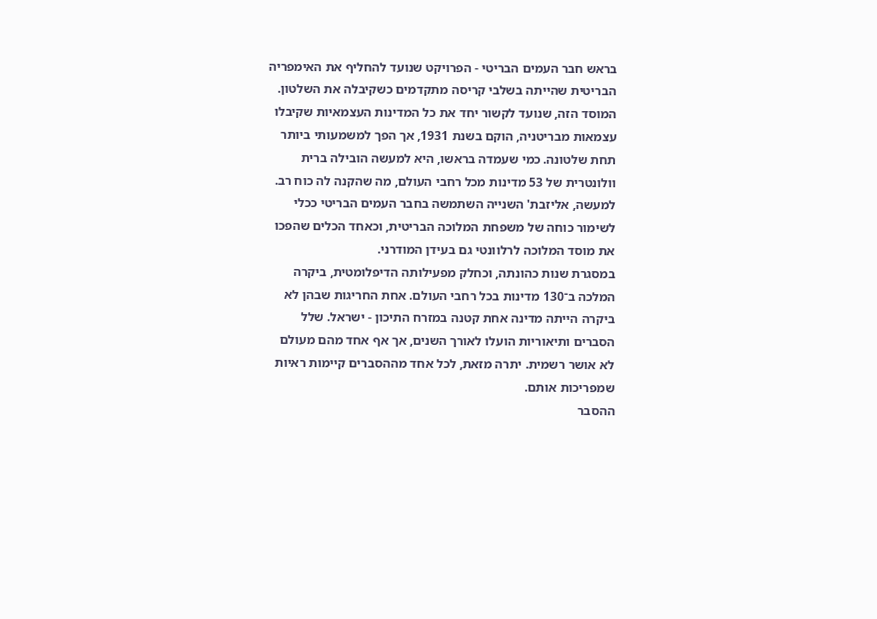בראש חבר העמים הבריטי - הפרויקט שנועד להחליף את האימפריה הבריטית שהייתה בשלבי קריסה מתקדמים כשקיבלה את השלטון. המוסד הזה, שנועד לקשור יחד את כל המדינות העצמאיות שקיבלו עצמאות מבריטניה, הוקם בשנת 1931, אך הפך למשמעותי ביותר תחת שלטונה. כמי שעמדה בראשו, היא למעשה הובילה ברית וולונטרית של 53 מדינות מכל רחבי העולם, מה שהקנה לה כוח רב. למעשה, אליזבת' השנייה השתמשה בחבר העמים הבריטי ככלי לשימור כוחה של משפחת המלוכה הבריטית, וכאחד הכלים שהפכו את מוסד המלוכה לרלוונטי גם בעידן המודרני.
במסגרת שנות כהונתה, וכחלק מפעילותה הדיפלומטית, ביקרה המלכה ב־130 מדינות בכל רחבי העולם. אחת החריגות שבהן לא ביקרה הייתה מדינה אחת קטנה במזרח התיכון - ישראל. שלל הסברים ותיאוריות הועלו לאורך השנים, אך אף אחד מהם מעולם לא אושר רשמית. יתרה מזאת, לכל אחד מההסברים קיימות ראיות שמפריכות אותם.
ההסבר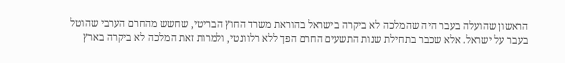הראשון שהועלה בעבר היה שהמלכה לא ביקרה בישראל בהוראת משרד החוץ הבריטי, שחשש מהחרם הערבי שהוטל בעבר על ישראל. אלא שכבר בתחילת שנות התשעים החרם הפך ללא רלוונטי, ולמרות זאת המלכה לא ביקרה בארץ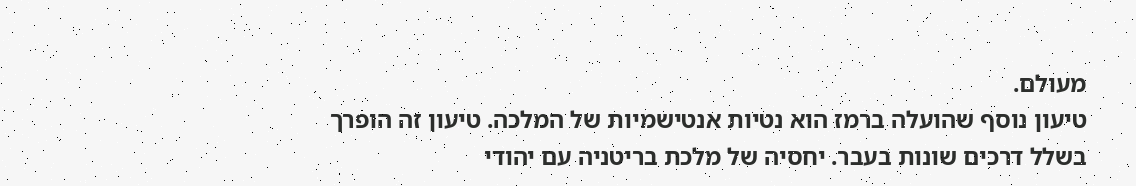מעולם.
טיעון נוסף שהועלה ברמז הוא נטיות אנטישמיות של המלכה. טיעון זה הופרך בשלל דרכים שונות בעבר. יחסיה של מלכת בריטניה עם יהודי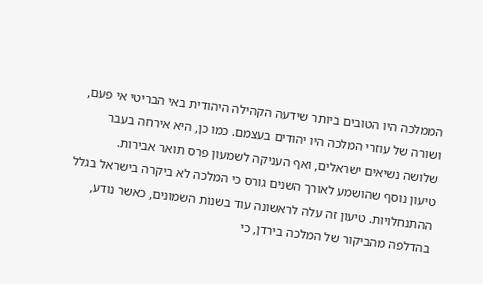הממלכה היו הטובים ביותר שידעה הקהילה היהודית באי הבריטי אי פעם, ושורה של עוזרי המלכה היו יהודים בעצמם. כמו כן, היא אירחה בעבר שלושה נשיאים ישראלים, ואף העניקה לשמעון פרס תואר אבירות.
טיעון נוסף שהושמע לאורך השנים גורס כי המלכה לא ביקרה בישראל בגלל ההתנחלויות. טיעון זה עלה לראשונה עוד בשנות השמונים, כאשר נודע, בהדלפה מהביקור של המלכה בירדן, כי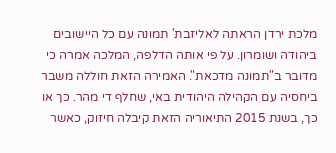מלכת ירדן הראתה לאליזבת' תמונה עם כל היישובים ביהודה ושומרון. על פי אותה הדלפה, המלכה אמרה כי מדובר ב"תמונה מדכאת". האמירה הזאת חוללה משבר ביחסיה עם הקהילה היהודית באי, שחלף די מהר. כך או כך, בשנת 2015 התיאוריה הזאת קיבלה חיזוק, כאשר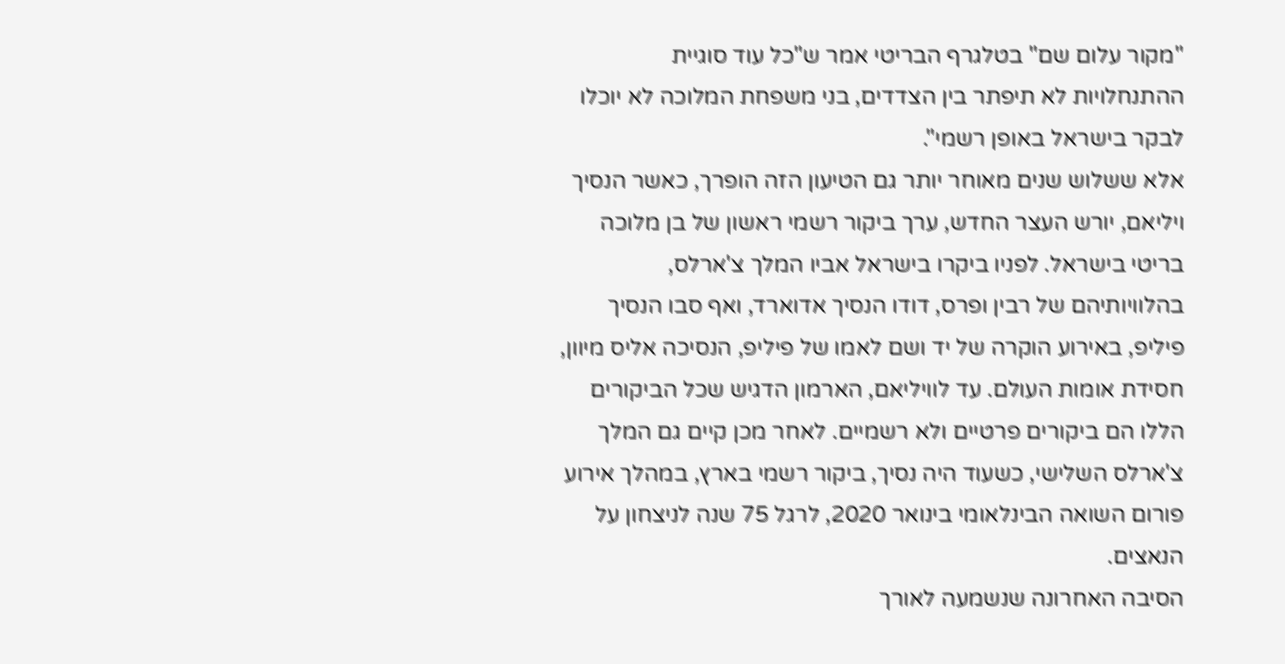"מקור עלום שם" בטלגרף הבריטי אמר ש"כל עוד סוגיית ההתנחלויות לא תיפתר בין הצדדים, בני משפחת המלוכה לא יוכלו לבקר בישראל באופן רשמי".
אלא ששלוש שנים מאוחר יותר גם הטיעון הזה הופרך, כאשר הנסיך ויליאם, יורש העצר החדש, ערך ביקור רשמי ראשון של בן מלוכה בריטי בישראל. לפניו ביקרו בישראל אביו המלך צ'ארלס, בהלוויותיהם של רבין ופרס, דודו הנסיך אדוארד, ואף סבו הנסיך פיליפ, באירוע הוקרה של יד ושם לאמו של פיליפ, הנסיכה אליס מיוון, חסידת אומות העולם. עד לוויליאם, הארמון הדגיש שכל הביקורים הללו הם ביקורים פרטיים ולא רשמיים. לאחר מכן קיים גם המלך צ'ארלס השלישי, כשעוד היה נסיך, ביקור רשמי בארץ, במהלך אירוע פורום השואה הבינלאומי בינואר 2020, לרגל 75 שנה לניצחון על הנאצים.
הסיבה האחרונה שנשמעה לאורך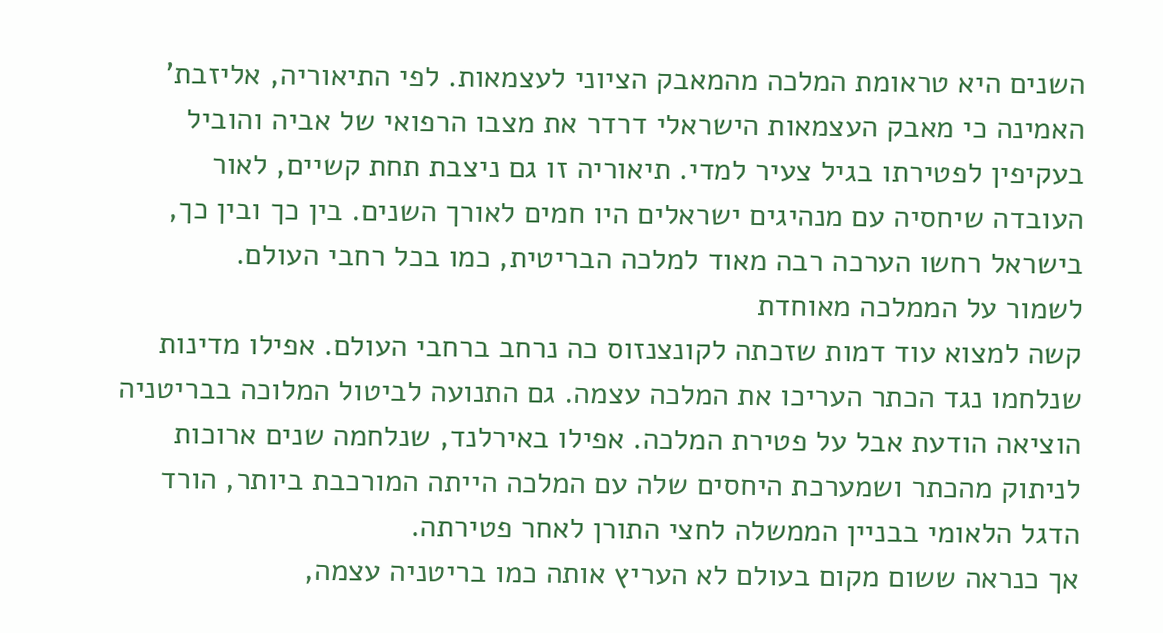השנים היא טראומת המלכה מהמאבק הציוני לעצמאות. לפי התיאוריה, אליזבת' האמינה כי מאבק העצמאות הישראלי דרדר את מצבו הרפואי של אביה והוביל בעקיפין לפטירתו בגיל צעיר למדי. תיאוריה זו גם ניצבת תחת קשיים, לאור העובדה שיחסיה עם מנהיגים ישראלים היו חמים לאורך השנים. בין כך ובין כך, בישראל רחשו הערכה רבה מאוד למלכה הבריטית, כמו בכל רחבי העולם.
לשמור על הממלכה מאוחדת
קשה למצוא עוד דמות שזכתה לקונצנזוס כה נרחב ברחבי העולם. אפילו מדינות שנלחמו נגד הכתר העריכו את המלכה עצמה. גם התנועה לביטול המלוכה בבריטניה הוציאה הודעת אבל על פטירת המלכה. אפילו באירלנד, שנלחמה שנים ארוכות לניתוק מהכתר ושמערכת היחסים שלה עם המלכה הייתה המורכבת ביותר, הורד הדגל הלאומי בבניין הממשלה לחצי התורן לאחר פטירתה.
אך כנראה ששום מקום בעולם לא העריץ אותה כמו בריטניה עצמה,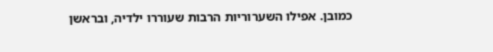כמובן. אפילו השערוריות הרבות שעוררו ילדיה, ובראשן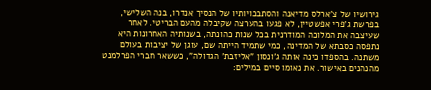גירושיו של צ'ארלס מדיאנה והסתבכויותיו של הנסיך אנדרו, בנה השלישי, בפרשת ג'פרי אפשטיין, לא פגעו בהערצה שקיבלה מהעם הבריטי. לאחר שעיצבה את המלוכה המודרנית בכל שנות כהונתה, בשנותיה האחרונות היא נתפסה כסבתא של המדינה, כמי שתמיד הייתה שם, עוגן של יציבות בעולם משתנה. בהספדו כינה אותה ג'ונסון "אליזבת' הגדולה", כששאר חברי הפרלמנט מהנהנים באישור. את נאומו סיים במילים: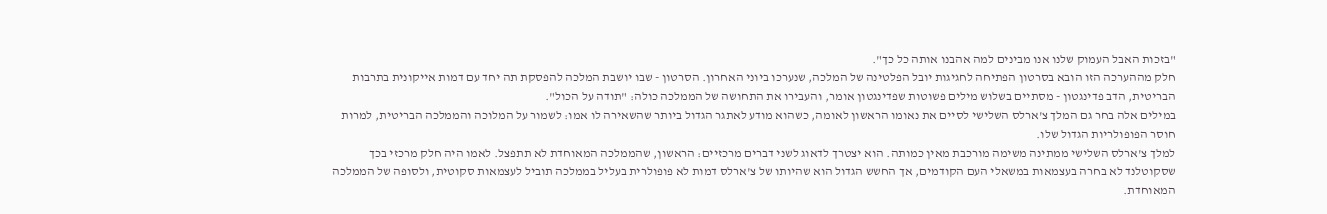"בזכות האבל העמוק שלנו אנו מבינים למה אהבנו אותה כל כך".
חלק מההערכה הזו הובא בסרטון הפתיחה לחגיגות יובל הפלטינה של המלכה, שנערכו ביוני האחרון. הסרטון - שבו יושבת המלכה להפסקת תה יחד עם דמות אייקונית בתרבות הבריטית, הדב פדינגטון - מסתיים בשלוש מילים פשוטות שפדינגטון אומר, והעבירו את התחושה של הממלכה כולה: "תודה על הכול".
במילים אלה בחר גם המלך צ'ארלס השלישי לסיים את נאומו הראשון לאומה, כשהוא מודע לאתגר הגדול ביותר שהשאירה לו אמו: לשמור על המלוכה והממלכה הבריטית, למרות חוסר הפופולריות הגדול שלו.
למלך צ'ארלס השלישי ממתינה משימה מורכבת מאין כמותה. הוא יצטרך לדאוג לשני דברים מרכזיים: הראשון, שהממלכה המאוחדת לא תתפצל. לאמו היה חלק מרכזי בכך שסקוטלנד לא בחרה בעצמאות במשאלי העם הקודמים, אך החשש הגדול הוא שהיותו של צ'ארלס דמות לא פופולרית בעליל בממלכה תוביל לעצמאות סקוטית, ולסופה של הממלכה המאוחדת.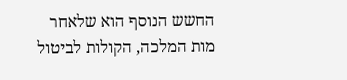החשש הנוסף הוא שלאחר מות המלכה, הקולות לביטול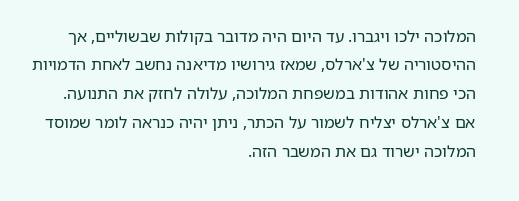המלוכה ילכו ויגברו. עד היום היה מדובר בקולות שבשוליים, אך ההיסטוריה של צ'ארלס, שמאז גירושיו מדיאנה נחשב לאחת הדמויות הכי פחות אהודות במשפחת המלוכה, עלולה לחזק את התנועה.
אם צ'ארלס יצליח לשמור על הכתר, ניתן יהיה כנראה לומר שמוסד המלוכה ישרוד גם את המשבר הזה.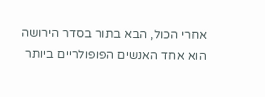אחרי הכול, הבא בתור בסדר הירושה הוא אחד האנשים הפופולריים ביותר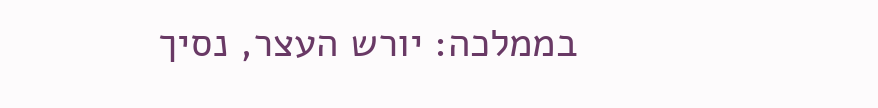בממלכה: יורש העצר, נסיך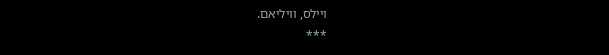ויילס, וויליאם.
***